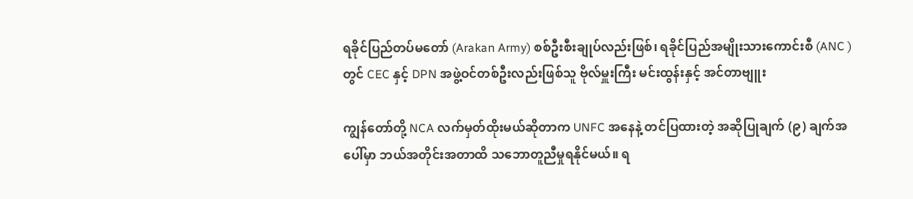ရခိုင်ပြည်တပ်မတော် (Arakan Army) စစ်ဦးစီးချုပ်လည်းဖြစ်၊ ရခိုင်ပြည်အမျိုးသားကောင်းစီ (ANC )တွင် CEC နှင့် DPN အဖွဲ့ဝင်တစ်ဦးလည်းဖြစ်သူ ဗိုလ်မှူးကြီး မင်းထွန်းနှင့် အင်တာဗျူး

ကျွန်တော်တို့ NCA လက်မှတ်ထိုးမယ်ဆိုတာက UNFC အနေနဲ့ တင်ပြထားတဲ့ အဆိုပြုချက် (၉) ချက်အပေါ်မှာ ဘယ်အတိုင်းအတာထိ သဘောတူညီမှုရနိုင်မယ်။ ရ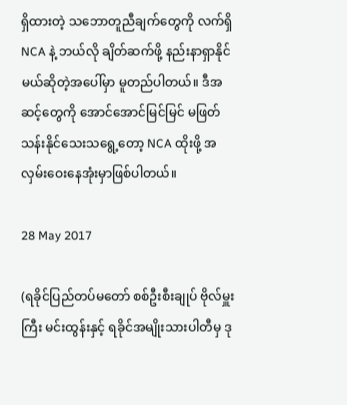ရှိထားတဲ့ သဘောတူညီချက်တွေကို လက်ရှိ NCA နဲ့ ဘယ်လို ချိတ်ဆက်ဖို့ နည်းနာရှာနိုင်မယ်ဆိုတဲ့အပေါ်မှာ မူတည်ပါတယ်။ ဒီအဆင့်တွေကို အောင်အောင်မြင်မြင် မဖြတ်သန်းနိုင်သေးသရွေ့တော့ NCA ထိုးဖို့ အလှမ်းဝေးနေအုံးမှာဖြစ်ပါတယ်။

28 May 2017

(ရခိုင်ပြည်တပ်မတော် စစ်ဦးစီးချုပ် ဗိုလ်မှူးကြီး မင်းထွန်းနှင့် ရခိုင်အမျိုးသားပါတီမှ ဒု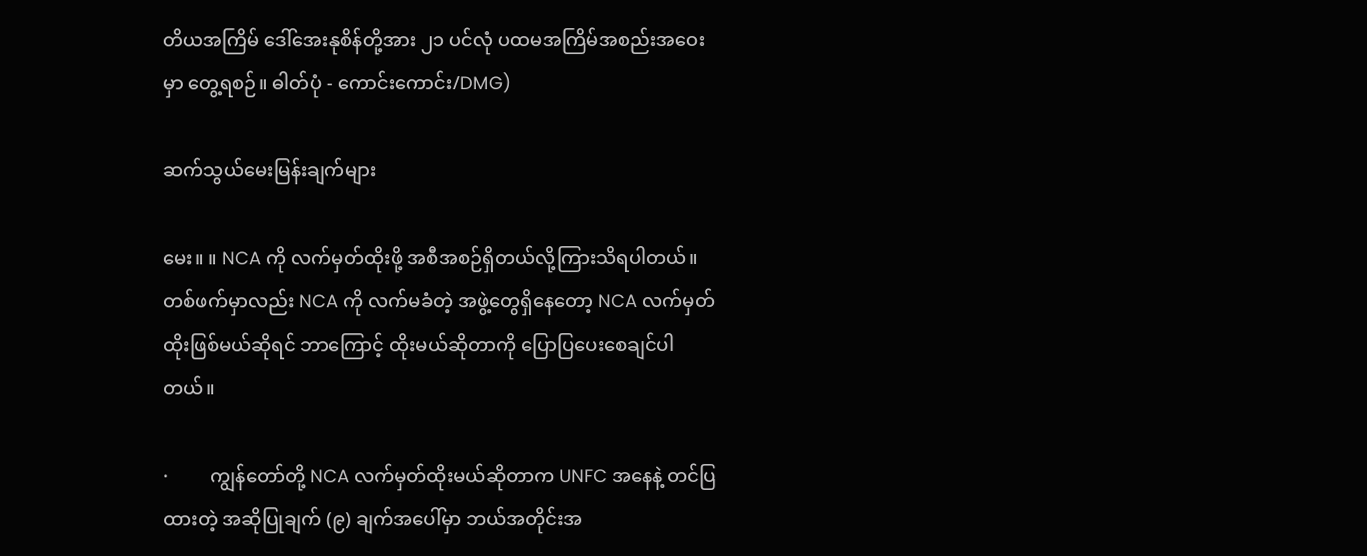တိယအကြိမ် ဒေါ်အေးနုစိန်တို့အား ၂၁ ပင်လုံ ပထမအကြိမ်အစည်းအဝေးမှာ တွေ့ရစဉ်။ ဓါတ်ပုံ - ကောင်းကောင်း/DMG)

ဆက်သွယ်မေးမြန်းချက်များ

မေး။ ။ NCA ကို လက်မှတ်ထိုးဖို့ အစီအစဉ်ရှိတယ်လို့ကြားသိရပါတယ်။ တစ်ဖက်မှာလည်း NCA ကို လက်မခံတဲ့ အဖွဲ့တွေရှိနေတော့ NCA လက်မှတ်ထိုးဖြစ်မယ်ဆိုရင် ဘာကြောင့် ထိုးမယ်ဆိုတာကို ပြောပြပေးစေချင်ပါတယ်။

·         ကျွန်တော်တို့ NCA လက်မှတ်ထိုးမယ်ဆိုတာက UNFC အနေနဲ့ တင်ပြထားတဲ့ အဆိုပြုချက် (၉) ချက်အပေါ်မှာ ဘယ်အတိုင်းအ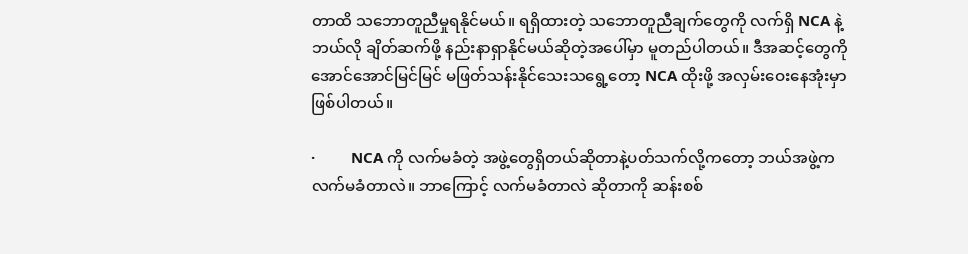တာထိ သဘောတူညီမှုရနိုင်မယ်။ ရရှိထားတဲ့ သဘောတူညီချက်တွေကို လက်ရှိ NCA နဲ့ ဘယ်လို ချိတ်ဆက်ဖို့ နည်းနာရှာနိုင်မယ်ဆိုတဲ့အပေါ်မှာ မူတည်ပါတယ်။ ဒီအဆင့်တွေကို အောင်အောင်မြင်မြင် မဖြတ်သန်းနိုင်သေးသရွေ့တော့ NCA ထိုးဖို့ အလှမ်းဝေးနေအုံးမှာဖြစ်ပါတယ်။

·         NCA ကို လက်မခံတဲ့ အဖွဲ့တွေရှိတယ်ဆိုတာနဲ့ပတ်သက်လို့ကတော့ ဘယ်အဖွဲ့က လက်မခံတာလဲ။ ဘာကြောင့် လက်မခံတာလဲ ဆိုတာကို ဆန်းစစ်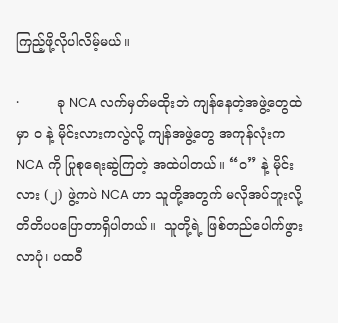ကြည့်ဖို့လိုပါလိမ့်မယ်။

·         ခု NCA လက်မှတ်မထိုးဘဲ ကျန်နေတဲ့အဖွဲ့တွေထဲမှာ ၀ နဲ့ မိုင်းလားကလွဲလို့ ကျန်အဖွဲ့တွေ အကုန်လုံးက NCA ကို ပြုစုရေးဆွဲကြတဲ့ အထဲပါတယ်။ “ဝ” နဲ့ မိုင်းလား (၂) ဖွဲ့ကပဲ NCA ဟာ သူတို့အတွက် မလိုအပ်ဘူးလို့ တိတိပပပြောတာရှိပါတယ်။  သူတို့ရဲ့ ဖြစ်တည်ပေါက်ဖွားလာပုံ၊ ပထဝီ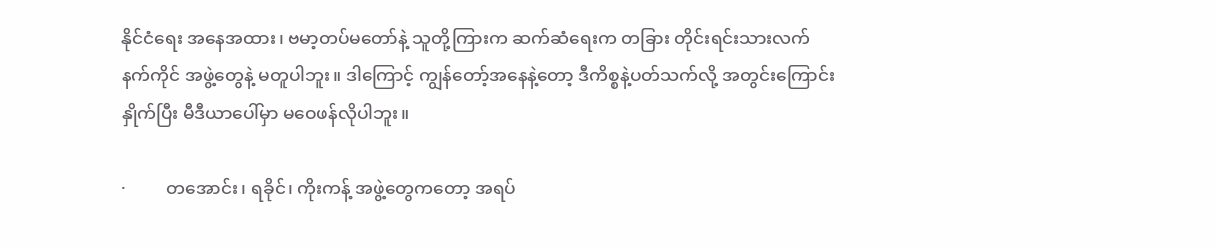နိုင်ငံရေး အနေအထား၊ ဗမာ့တပ်မတော်နဲ့ သူတို့ကြားက ဆက်ဆံရေးက တခြား တိုင်းရင်းသားလက်နက်ကိုင် အဖွဲ့တွေနဲ့ မတူပါဘူး။ ဒါကြောင့် ကျွန်တော့်အနေနဲ့တော့ ဒီကိစ္စနဲ့ပတ်သက်လို့ အတွင်းကြောင်းနှိုက်ပြီး မီဒီယာပေါ်မှာ မဝေဖန်လိုပါဘူး။

·         တအောင်း၊ ရခိုင်၊ ကိုးကန့် အဖွဲ့တွေကတော့ အရပ်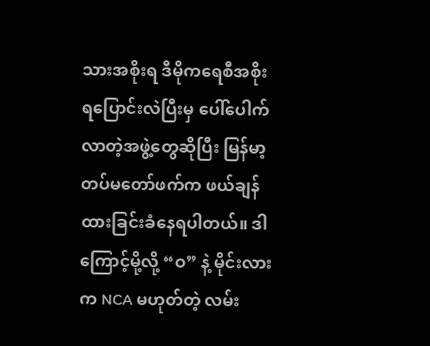သားအစိုးရ ဒီမိုကရေစီအစိုးရပြောင်းလဲပြီးမှ ပေါ်ပေါက်လာတဲ့အဖွဲ့တွေဆိုပြီး မြန်မာ့တပ်မတော်ဖက်က ဖယ်ချန်ထားခြင်းခံနေရပါတယ်။ ဒါကြောင့်မို့လို့ “ဝ” နဲ့ မိုင်းလားက NCA မဟုတ်တဲ့ လမ်း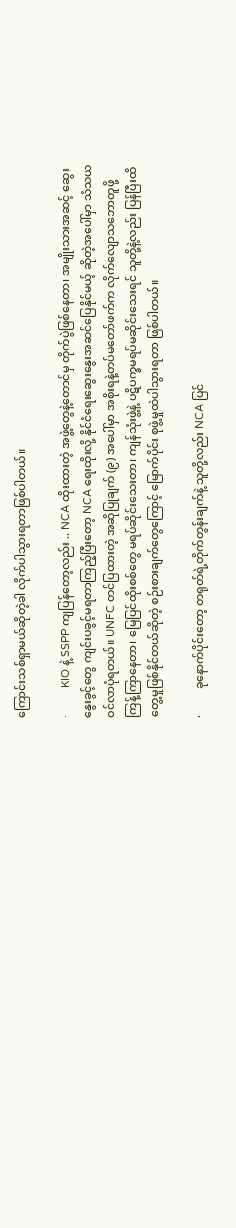ကြောင်းသစ်ရှာမယ်ဆိုတဲ့ခါ လိုက်ပါသွားရတာဖြစ်ပါတယ်။

·         KIO နဲ့ SSPP ကျပြန်တော့လည်း .. NCA ထိုးထားတဲ့ အဖွဲ့တွေနဲ့တောင်မှ တိုက်ပွဲဖြစ်နေတာ၊ အမျိုးသားအဆင့် ဆွေးနွေးခွင့်တွေ ကျင်းပခွင့်မရတာကြည့်ပြီးတော့ NCA ရေးထိုးလို့ နိုင်ငံရေးဆွေးနွေးအဆင်ပြေနိုင်မယ့် ဆိုတဲ့အပေါ်မှာ သံသယဝင်လာပုံရတယ်။ UNFC တင်ပြထားတဲ့ အဆိုပြုချက် (၉) အပေါ်မှာ အစိုးရနဲ့တပ်မတော်ဖက်က လိုက်လျောသဘောတူဖို့ ကြန့်ကြာနေတာ၊ မြေပြင်ထိုးစစ်တွေ မရပ်ဆိုင်းသေးတာ၊ ကျန်သုံးဖွဲ့နဲ့ ပဋိပက္ခမရပ်မဆိုင်းသေးရင် သူတို့နဲ့လည်း ပြန်ပြီးထိတွေ့မှုဖြစ်နိုင်တယ်ဆိုတဲ့ စဉ်းစားချက်တွေကြောင့် မြောက်ပိုင်း စုဖွဲ့မှုထဲပါသွားရတာ ဖြစ်ပါတယ်။

·         ခုနောက်ပိုင်းတော့ တရုတ်ရဲ့တိုက်တွန်းချက်နဲ့ သူတို့လည်း NCA ပြင်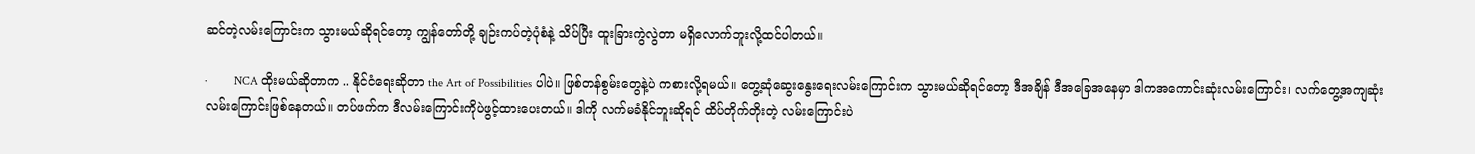ဆင်တဲ့လမ်းကြောင်းက သွားမယ်ဆိုရင်တော့ ကျွန်တော်တို့ ချဉ်းကပ်တဲ့ပုံစံနဲ့ သိပ်ပြီး ထူးခြားကွဲလွဲတာ မရှိလောက်ဘူးလို့ထင်ပါတယ်။

·         NCA ထိုးမယ်ဆိုတာက .. နိုင်ငံရေးဆိုတာ the Art of Possibilities ပါပဲ။ ဖြစ်တန်စွမ်းတွေနဲ့ပဲ ကစားလို့ရမယ်။ တွေ့ဆုံဆွေးနွေးရေးလမ်းကြောင်းက သွားမယ်ဆိုရင်တော့ ဒီအချိန် ဒီအခြေအနေမှာ ဒါကအကောင်းဆုံးလမ်းကြောင်း၊ လက်တွေ့အကျဆုံး လမ်းကြောင်းဖြစ်နေတယ်။ တပ်ဖက်က ဒီလမ်းကြောင်းကိုပဲဖွင့်ထားပေးတယ်။ ဒါကို လက်မခံနိုင်ဘူးဆိုရင် ထိပ်တိုက်တိုးတဲ့ လမ်းကြောင်းပဲ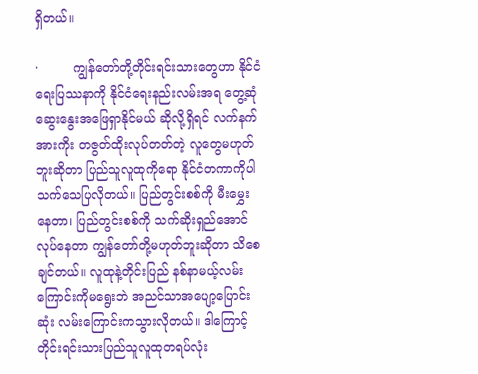ရှိတယ်။

·         ကျွန်တော်တို့တိုင်းရင်းသားတွေဟာ နိုင်ငံရေးပြဿနာကို နိုင်ငံရေးနည်းလမ်းအရ တွေ့ဆုံဆွေးနွေးအဖြေရှာနိုင်မယ် ဆိုလို့ရှိရင် လက်နက်အားကိုး တဇွတ်ထိုးလုပ်တတ်တဲ့ လူတွေမဟုတ်ဘူးဆိုတာ ပြည်သူလူထုကိုရော နိုင်ငံတကာကိုပါသက်သေပြလိုတယ်။ ပြည်တွင်းစစ်ကို မီးမွှေးနေတာ၊ ပြည်တွင်းစစ်ကို သက်ဆိုးရှည်အောင်လုပ်နေတာ ကျွန်တော်တို့မဟုတ်ဘူးဆိုတာ သိစေချင်တယ်။ လူထုနဲ့တိုင်းပြည် နစ်နာမယ့်လမ်းကြောင်းကိုမရွေးဘဲ အညင်သာအပျော့ပြောင်းဆုံး လမ်းကြောင်းကသွားလိုတယ်။ ဒါကြောင့် တိုင်းရင်းသားပြည်သူလူထုတရပ်လုံး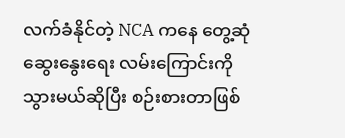လက်ခံနိုင်တဲ့ NCA ကနေ တွေ့ဆုံဆွေးနွေးရေး လမ်းကြောင်းကို သွားမယ်ဆိုပြီး စဉ်းစားတာဖြစ်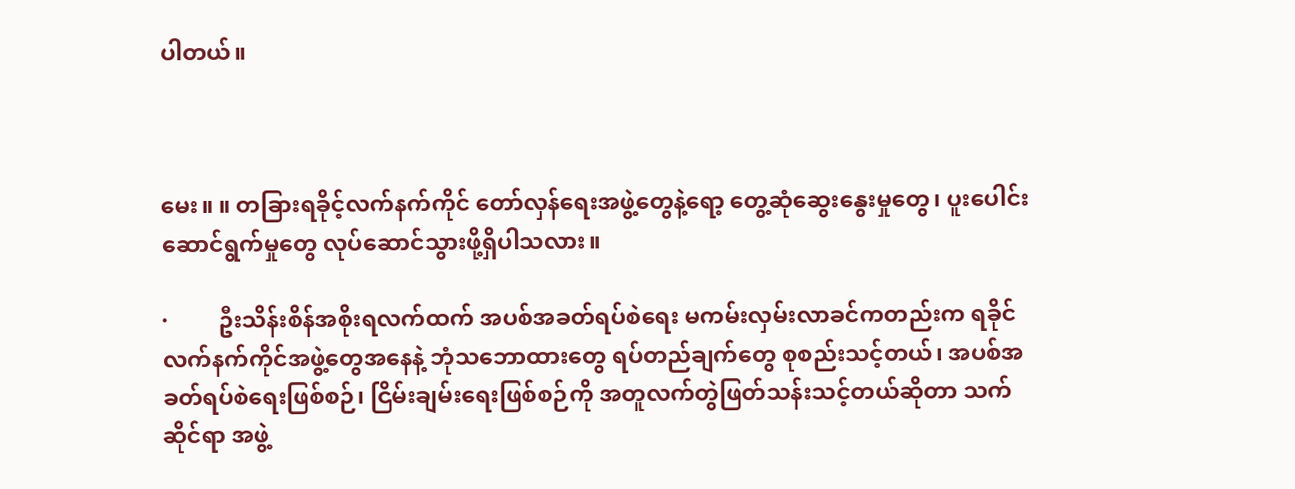ပါတယ်။



မေး။ ။ တခြားရခိုင့်လက်နက်ကိုင် တော်လှန်ရေးအဖွဲ့တွေနဲ့ရော့ တွေ့ဆုံဆွေးနွေးမှုတွေ၊ ပူးပေါင်းဆောင်ရွက်မှုတွေ လုပ်ဆောင်သွားဖို့ရှိပါသလား။

·         ဦးသိန်းစိန်အစိုးရလက်ထက် အပစ်အခတ်ရပ်စဲရေး မကမ်းလှမ်းလာခင်ကတည်းက ရခိုင်လက်နက်ကိုင်အဖွဲ့တွေအနေနဲ့ ဘုံသဘောထားတွေ ရပ်တည်ချက်တွေ စုစည်းသင့်တယ်၊ အပစ်အခတ်ရပ်စဲရေးဖြစ်စဉ်၊ ငြိမ်းချမ်းရေးဖြစ်စဉ်ကို အတူလက်တွဲဖြတ်သန်းသင့်တယ်ဆိုတာ သက်ဆိုင်ရာ အဖွဲ့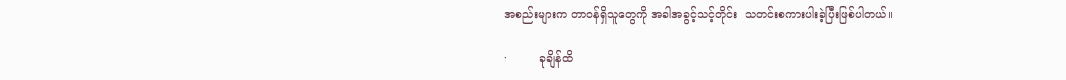အစည်းများက တာဝန်ရှိသူတွေကို အခါအခွင့်သင့်တိုင်း  သတင်းစကားပါးခဲ့ပြီးဖြစ်ပါတယ်။

·         ခုချိန်ထိ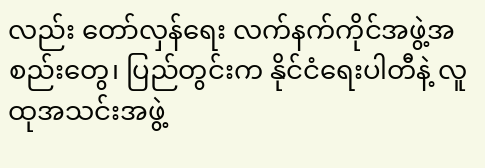လည်း တော်လှန်ရေး လက်နက်ကိုင်အဖွဲ့အစည်းတွေ၊ ပြည်တွင်းက နိုင်ငံရေးပါတီနဲ့ လူထုအသင်းအဖွဲ့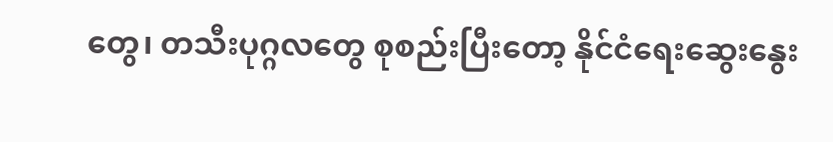တွေ၊ တသီးပုဂ္ဂလတွေ စုစည်းပြီးတော့ နိုင်ငံရေးဆွေးနွေး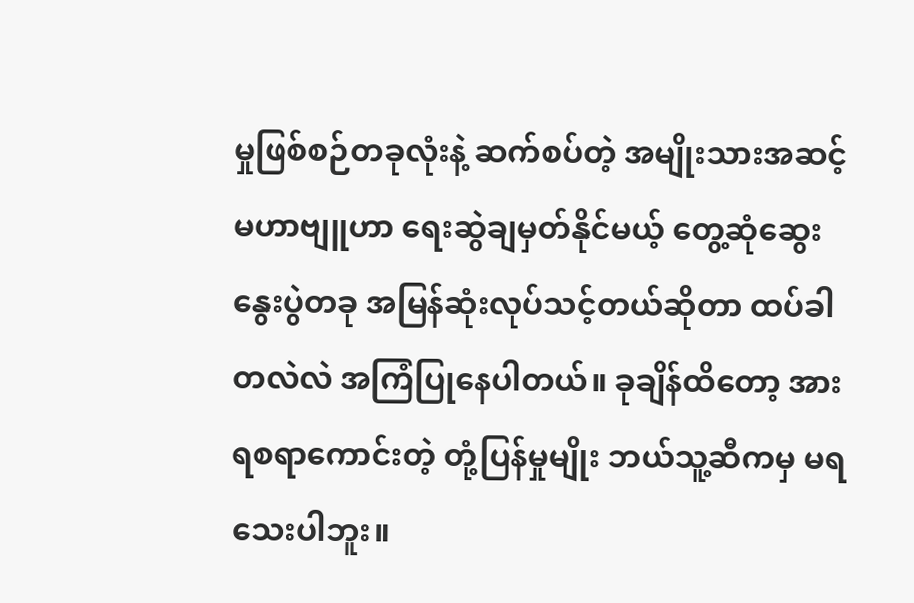မှုဖြစ်စဉ်တခုလုံးနဲ့ ဆက်စပ်တဲ့ အမျိုးသားအဆင့်မဟာဗျူဟာ ရေးဆွဲချမှတ်နိုင်မယ့် တွေ့ဆုံဆွေးနွေးပွဲတခု အမြန်ဆုံးလုပ်သင့်တယ်ဆိုတာ ထပ်ခါတလဲလဲ အကြံပြုနေပါတယ်။ ခုချိန်ထိတော့ အားရစရာကောင်းတဲ့ တုံ့ပြန်မှုမျိုး ဘယ်သူ့ဆီကမှ မရသေးပါဘူး။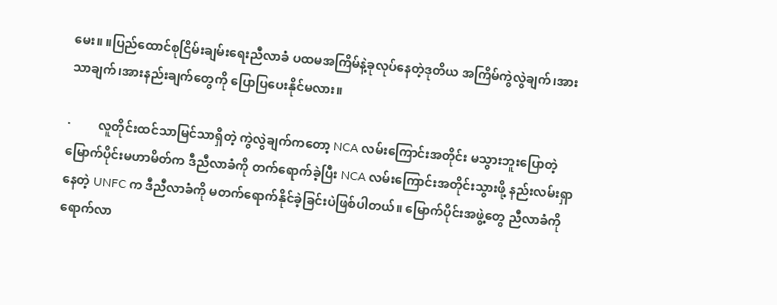မေး။ ။ပြည်ထောင်စုငြိမ်းချမ်းရေးညီလာခံ ပထမအကြိမ်နဲ့ခုလုပ်နေတဲ့ဒုတိယ အကြိမ်ကွဲလွဲချက်၊အားသာချက်၊အားနည်းချက်တွေကို ပြောပြပေးနိုင်မလား။

·         လူတိုင်းထင်သာမြင်သာရှိတဲ့ ကွဲလွဲချက်ကတော့ NCA လမ်းကြောင်းအတိုင်း မသွားဘူးပြောတဲ့ မြောက်ပိုင်းမဟာမိတ်က ဒီညီလာခံကို တက်ရောက်ခဲ့ပြီး NCA လမ်းကြောင်းအတိုင်းသွားဖို့ နည်းလမ်းရှာနေတဲ့ UNFC က ဒီညီလာခံကို မတက်ရောက်နိုင်ခဲ့ခြင်းပဲဖြစ်ပါတယ်။ မြောက်ပိုင်းအဖွဲ့တွေ ညီလာခံကိုရောက်လာ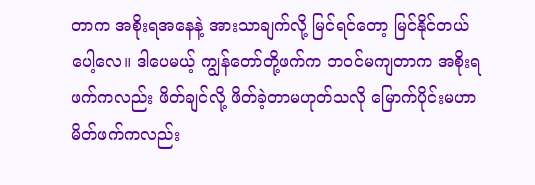တာက အစိုးရအနေနဲ့ အားသာချက်လို့ မြင်ရင်တော့ မြင်နိုင်တယ်ပေါ့လေ။ ဒါပေမယ့် ကျွန်တော်တို့ဖက်က ဘဝင်မကျတာက အစိုးရဖက်ကလည်း ဖိတ်ချင်လို့ ဖိတ်ခဲ့တာမဟုတ်သလို မြောက်ပိုင်းမဟာမိတ်ဖက်ကလည်း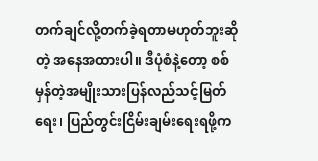တက်ချင်လို့တက်ခဲ့ရတာမဟုတ်ဘူးဆိုတဲ့ အနေအထားပါ။ ဒီပုံစံနဲ့တော့ စစ်မှန်တဲ့အမျိုးသားပြန်လည်သင့်မြတ်ရေး၊ ပြည်တွင်းငြိမ်းချမ်းရေးရဖို့က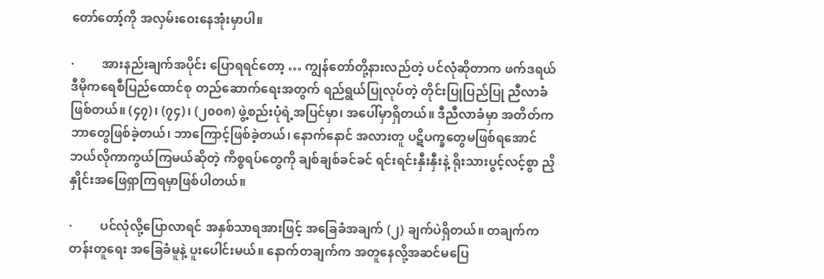တော်တော့်ကို အလှမ်းဝေးနေအုံးမှာပါ။

·         အားနည်းချက်အပိုင်း ပြောရရင်တော့ … ကျွန်တော်တို့နားလည်တဲ့ ပင်လုံဆိုတာက ဖက်ဒရယ်ဒီမိုကရေစီပြည်ထောင်စု တည်ဆောက်ရေးအတွက် ရည်ရွယ်ပြုလုပ်တဲ့ တိုင်းပြုပြည်ပြု ညီလာခံဖြစ်တယ်။ (၄၇)၊ (၇၄)၊ (၂၀၀၈) ဖွဲ့စည်းပုံရဲ့အပြင်မှာ၊ အပေါ်မှာရှိတယ်။ ဒီညီလာခံမှာ အတိတ်ကဘာတွေဖြစ်ခဲ့တယ်၊ ဘာကြောင့်ဖြစ်ခဲ့တယ်၊ နောက်နောင် အလားတူ ပဋိပက္ခတွေမဖြစ်ရအောင် ဘယ်လိုကာကွယ်ကြမယ်ဆိုတဲ့ ကိစ္စရပ်တွေကို ချစ်ချစ်ခင်ခင် ရင်းရင်းနှီးနှီးနဲ့ ရိုးသားပွင့်လင့်စွာ ညှိနှိုင်းအဖြေရှာကြရမှာဖြစ်ပါတယ်။

·         ပင်လုံလို့ပြောလာရင် အနှစ်သာရအားဖြင့် အခြေခံအချက် (၂) ချက်ပဲရှိတယ်။ တချက်က တန်းတူရေး အခြေခံမူနဲ့ ပူးပေါင်းမယ်။ နောက်တချက်က အတူနေလို့အဆင်မပြေ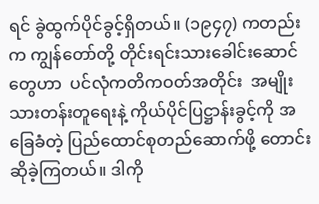ရင် ခွဲထွက်ပိုင်ခွင့်ရှိတယ်။ (၁၉၄၇) ကတည်းက ကျွန်တော်တို့ တိုင်းရင်းသားခေါင်းဆောင်တွေဟာ  ပင်လုံကတိကဝတ်အတိုင်း  အမျိုးသားတန်းတူရေးနဲ့ ကိုယ်ပိုင်ပြဋ္ဌာန်းခွင့်ကို အခြေခံတဲ့ ပြည်ထောင်စုတည်ဆောက်ဖို့ တောင်းဆိုခဲ့ကြတယ်။ ဒါကို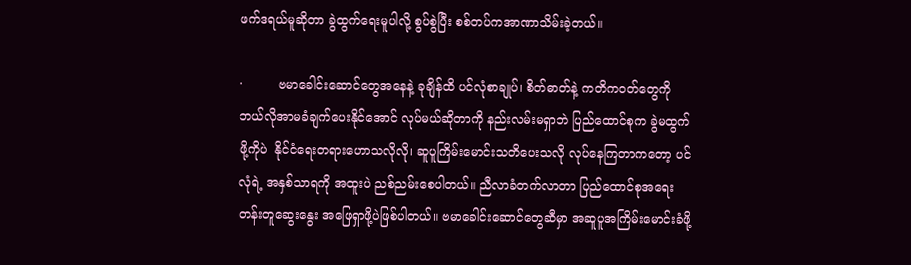ဖက်ဒရယ်မူဆိုတာ ခွဲထွက်ရေးမူပါလို့ စွပ်စွဲပြီး စစ်တပ်ကအာဏာသိမ်းခဲ့တယ်။

·         ဗမာခေါင်းဆောင်တွေအနေနဲ့ ခုချိန်ထိ ပင်လုံစာချုပ်၊ စိတ်ဓာတ်နဲ့ ကတိကဝတ်တွေကို ဘယ်လိုအာမခံချက်ပေးနိုင်အောင် လုပ်မယ်ဆိုတာကို နည်းလမ်းမရှာဘဲ ပြည်ထောင်စုက ခွဲမထွက်ဖို့ကိုပဲ  နိုင်ငံရေးတရားဟောသလိုလို၊ ဆူပူကြိမ်းမောင်းသတိပေးသလို လုပ်နေကြတာကတော့ ပင်လုံရဲ့ အနှစ်သာရကို အထူးပဲ ညစ်ညမ်းစေပါတယ်။ ညီလာခံတက်လာတာ ပြည်ထောင်စုအရေး တန်းတူဆွေးနွေး အဖြေရှာဖို့ပဲဖြစ်ပါတယ်။ ဗမာခေါင်းဆောင်တွေဆီမှာ အဆူပူအကြိမ်းမောင်းခံဖို့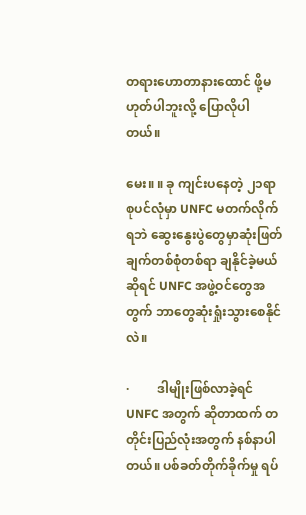တရားဟောတာနားထောင် ဖို့မဟုတ်ပါဘူးလို့ ပြောလိုပါတယ်။

မေး။ ။ ခု ကျင်းပနေတဲ့ ၂၁ရာစုပင်လုံမှာ UNFC မတက်လိုက်ရဘဲ ဆွေးနွေးပွဲတွေမှာဆုံးဖြတ်ချက်တစ်စုံတစ်ရာ ချနိုင်ခဲ့မယ်ဆိုရင် UNFC အဖွဲ့ဝင်တွေအတွက် ဘာတွေဆုံးရှုံးသွားစေနိုင်လဲ။

·         ဒါမျိုးဖြစ်လာခဲ့ရင် UNFC အတွက် ဆိုတာထက် တတိုင်းပြည်လုံးအတွက် နစ်နာပါတယ်။ ပစ်ခတ်တိုက်ခိုက်မှု ရပ်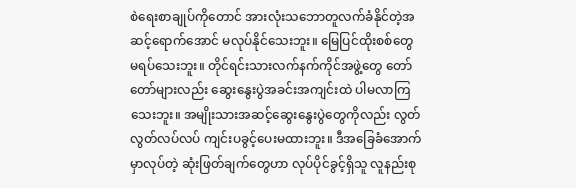စဲရေးစာချုပ်ကိုတောင် အားလုံးသဘောတူလက်ခံနိုင်တဲ့အဆင့်ရောက်အောင် မလုပ်နိုင်သေးဘူး။ မြေပြင်ထိုးစစ်တွေ မရပ်သေးဘူး။ တိုင်ရင်းသားလက်နက်ကိုင်အဖွဲ့တွေ တော်တော်များလည်း ဆွေးနွေးပွဲအခင်းအကျင်းထဲ ပါမလာကြသေးဘူး။ အမျိုးသားအဆင့်ဆွေးနွေးပွဲတွေကိုလည်း လွတ်လွတ်လပ်လပ် ကျင်းပခွင့်ပေးမထားဘူး။ ဒီအခြေခံအောက်မှာလုပ်တဲ့ ဆုံးဖြတ်ချက်တွေဟာ လုပ်ပိုင်ခွင့်ရှိသူ လူနည်းစု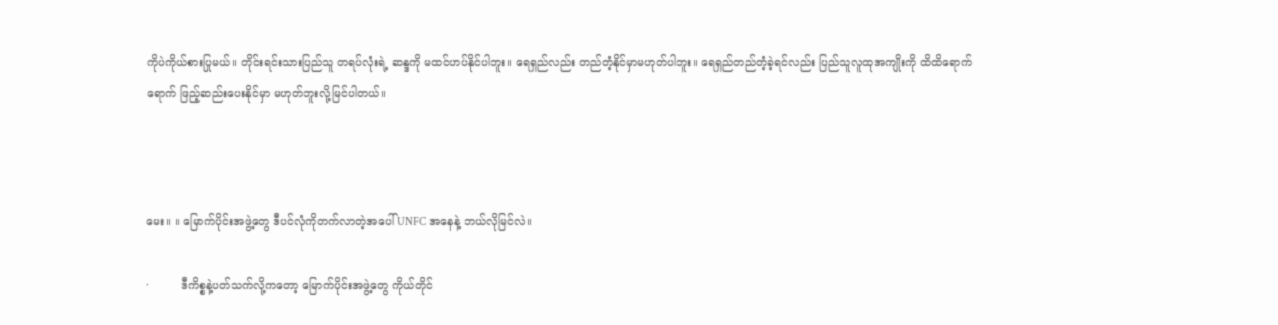ကိုပဲကိုယ်စားပြုမယ်။ တိုင်းရင်းသားပြည်သူ တရပ်လုံးရဲ့ ဆန္ဒကို မထင်ဟပ်နိုင်ပါဘူး။ ရေရှည်လည်း တည်တံ့နိုင်မှာမဟုတ်ပါဘူး။ ရေရှည်တည်တံ့ခဲ့ရင်လည်း ပြည်သူလူထုအကျိုးကို ထိထိရောက်ရောက် ဖြည့်ဆည်းပေးနိုင်မှာ မဟုတ်ဘူးလို့မြင်ပါတယ်။



မေး။ ။ မြောက်ပိုင်းအဖွဲ့တွေ ဒီပင်လုံကိုတက်လာတဲ့အပေါ် UNFC အနေနဲ့ ဘယ်လိုမြင်လဲ။

·         ဒီကိစ္စနဲ့ပတ်သက်လို့ကတော့ မြောက်ပိုင်းအဖွဲ့တွေ ကိုယ်တိုင်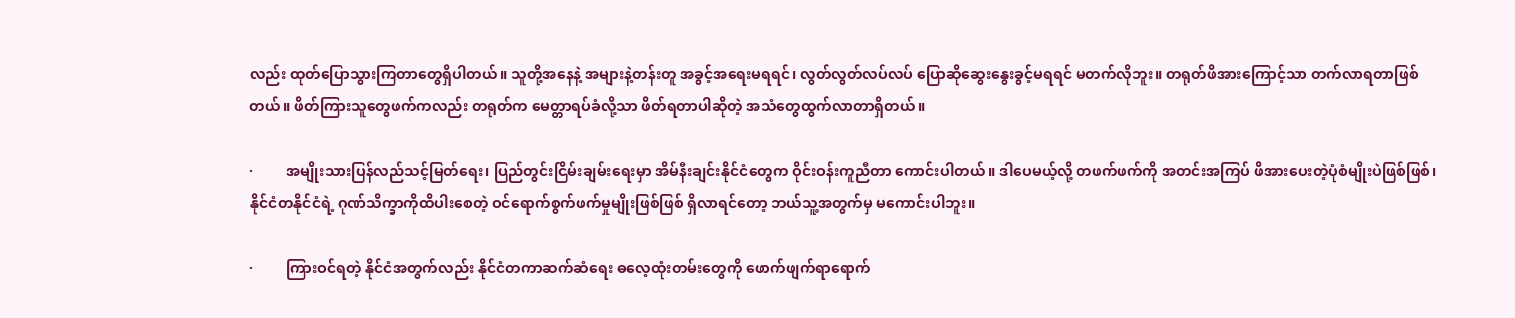လည်း ထုတ်ပြောသွားကြတာတွေရှိပါတယ်။ သူတို့အနေနဲ့ အများနဲ့တန်းတူ အခွင့်အရေးမရရင်၊ လွတ်လွတ်လပ်လပ် ပြောဆိုဆွေးနွေးခွင့်မရရင် မတက်လိုဘူး။ တရုတ်ဖိအားကြောင့်သာ တက်လာရတာဖြစ်တယ်။ ဖိတ်ကြားသူတွေဖက်ကလည်း တရုတ်က မေတ္တာရပ်ခံလို့သာ ဖိတ်ရတာပါဆိုတဲ့ အသံတွေထွက်လာတာရှိတယ်။

·         အမျိုးသားပြန်လည်သင့်မြတ်ရေး၊ ပြည်တွင်းငြိမ်းချမ်းရေးမှာ အိမ်နီးချင်းနိုင်ငံတွေက ဝိုင်းဝန်းကူညီတာ ကောင်းပါတယ်။ ဒါပေမယ့်လို့ တဖက်ဖက်ကို အတင်းအကြပ် ဖိအားပေးတဲ့ပုံစံမျိုးပဲဖြစ်ဖြစ်၊ နိုင်ငံတနိုင်ငံရဲ့ ဂုဏ်သိက္ခာကိုထိပါးစေတဲ့ ဝင်ရောက်စွက်ဖက်မှုမျိုးဖြစ်ဖြစ် ရှိလာရင်တော့ ဘယ်သူ့အတွက်မှ မကောင်းပါဘူး။

·         ကြားဝင်ရတဲ့ နိုင်ငံအတွက်လည်း နိုင်ငံတကာဆက်ဆံရေး ဓလေ့ထုံးတမ်းတွေကို ဖောက်ဖျက်ရာရောက်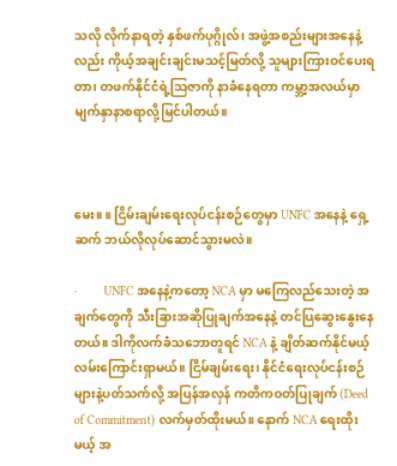သလို လိုက်နာရတဲ့ နှစ်ဖက်ပုဂ္ဂိုလ်၊ အဖွဲ့အစည်းများအနေနဲ့လည်း ကိုယ့်အချင်းချင်းမသင့်မြတ်လို့ သူများကြားဝင်ပေးရတာ၊ တဖက်နိုင်ငံရဲ့သြဇာကို နာခံနေရတာ ကမ္ဘာ့အလယ်မှာ မျက်နှာနာစရာလို့မြင်ပါတယ်။



မေး။ ။ ငြိမ်းချမ်းရေးလုပ်ငန်းစဉ်တွေမှာ UNFC အနေနဲ့ ရှေ့ဆက် ဘယ်လိုလုပ်ဆောင်သွားမလဲ။

·         UNFC အနေနဲ့ကတော့ NCA မှာ မကြေလည်သေးတဲ့ အချက်တွေကို သီးခြားအဆိုပြုချက်အနေနဲ့ တင်ပြဆွေးနွေးနေတယ်။ ဒါကိုလက်ခံသဘောတူရင် NCA နဲ့ ချိတ်ဆက်နိုင်မယ့် လမ်းကြောင်းရှာမယ်။ ငြိမ်ချမ်းရေး၊ နိုင်ငံရေးလုပ်ငန်းစဉ်များနဲ့ပတ်သက်လို့ အပြန်အလှန် ကတိကဝတ်ပြုချက် (Deed of Commitment) လက်မှတ်ထိုးမယ်။ နောက် NCA ရေးထိုးမယ့် အ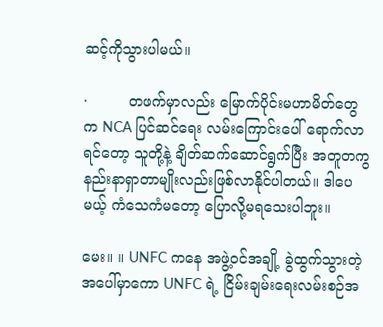ဆင့်ကိုသွားပါမယ်။

·         တဖက်မှာလည်း မြောက်ပိုင်းမဟာမိတ်တွေက NCA ပြင်ဆင်ရေး လမ်းကြောင်းပေါ် ရောက်လာရင်တော့ သူတို့နဲ့ ချိတ်ဆက်ဆောင်ရွက်ပြီး အတူတကွ နည်းနာရှာတာမျိုးလည်းဖြစ်လာနိုင်ပါတယ်။ ဒါပေမယ့် ကံသေကံမတော့ ပြောလို့မရသေးပါဘူး။

မေး။ ။ UNFC ကနေ အဖွဲ့ဝင်အချို့ ခွဲထွက်သွားတဲ့အပေါ်မှာကော UNFC ရဲ့ ငြိမ်းချမ်းရေးလမ်းစဉ်အ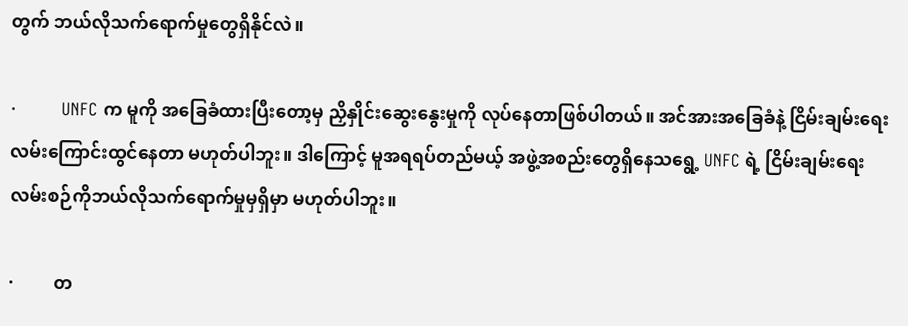တွက် ဘယ်လိုသက်ရောက်မှုတွေရှိနိုင်လဲ။

·         UNFC က မူကို အခြေခံထားပြီးတော့မှ ညှိနှိုင်းဆွေးနွေးမှုကို လုပ်နေတာဖြစ်ပါတယ်။ အင်အားအခြေခံနဲ့ ငြိမ်းချမ်းရေး လမ်းကြောင်းထွင်နေတာ မဟုတ်ပါဘူး။ ဒါကြောင့် မူအရရပ်တည်မယ့် အဖွဲ့အစည်းတွေရှိနေသရွေ့ UNFC ရဲ့ ငြိမ်းချမ်းရေး လမ်းစဉ်ကိုဘယ်လိုသက်ရောက်မှုမှရှိမှာ မဟုတ်ပါဘူး။

·         တ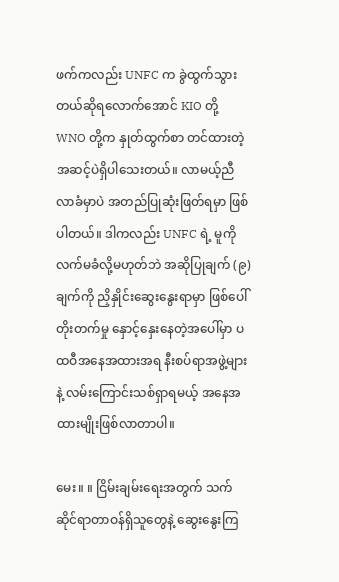ဖက်ကလည်း UNFC က ခွဲထွက်သွားတယ်ဆိုရလောက်အောင် KIO တို့ WNO တို့က နှုတ်ထွက်စာ တင်ထားတဲ့ အဆင့်ပဲရှိပါသေးတယ်။ လာမယ့်ညီလာခံမှာပဲ အတည်ပြုဆုံးဖြတ်ရမှာ ဖြစ်ပါတယ်။ ဒါကလည်း UNFC ရဲ့ မူကိုလက်မခံလို့မဟုတ်ဘဲ အဆိုပြုချက် (၉)ချက်ကို ညှိနှိုင်းဆွေးနွေးရာမှာ ဖြစ်ပေါ်တိုးတက်မှု နှောင့်နှေးနေတဲ့အပေါ်မှာ ပထဝီအနေအထားအရ နီးစပ်ရာအဖွဲ့များနဲ့ လမ်းကြောင်းသစ်ရှာရမယ့် အနေအထားမျိုးဖြစ်လာတာပါ။

မေး။ ။ ငြိမ်းချမ်းရေးအတွက် သက်ဆိုင်ရာတာဝန်ရှိသူတွေနဲ့ ဆွေးနွေးကြ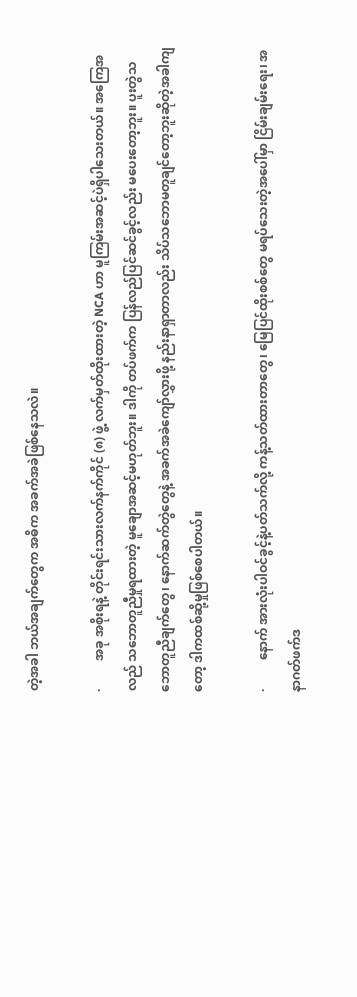တဲ့အခါ ဘယ်အချက်တွေက အဓိက အခက်အခဲဖြစ်နေသလဲ။

·         အခု အစိုးရနဲ့ တိုင်းရင်းသားလက်နက်ကိုင် (၈) ဖွဲ့ လက်မှတ်ထိုးထားတဲ့ NCA ဟာ မူကြမ်းအဆင့်ပဲရှိပါသေးတယ်။ အကြေအလည် သဘောတူညီမှုရထားတဲ့ မူချောအဆင့်မဟုတ်ဘူး။ ဒါကို တပ်ဖက်က ပြန်လည်ပြင်ဆင်ခွင့်လည်း မပေးတော့ဘူး။ ပူးတွဲသဘောတူညီချက်တွေ၊ နောက်ဆက်တွဲတွေနဲ့ အခက်အခဲကျော်လွှားဖို့ နည်းနာရှာတာလည်း သိပ်သဘောမတူချင်တော့ဘူးဆိုတဲ့အခါကျတော့ ဒါကထစ်ဆို့မှုဖြစ်စေပါတယ်။

·         နောက် အားလုံးပါဝင်ခွင့်နဲ့ပတ်သက်လို့ ကန့်သတ်ထားတာတွေ၊ မြေပြင်ထိုးစစ်တွေ မရပ်သေးတဲ့အပေါ်မှာ ငြိမ်းချမ်းရေး၊ အနာဂတ်ဖက်ဒ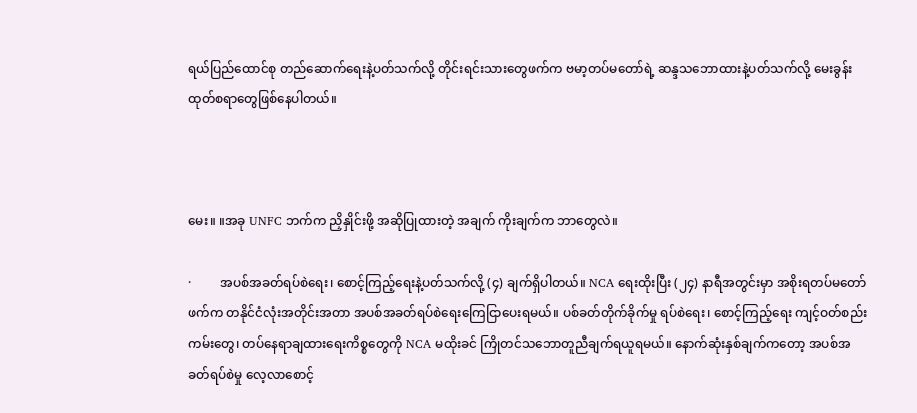ရယ်ပြည်ထောင်စု တည်ဆောက်ရေးနဲ့ပတ်သက်လို့ တိုင်းရင်းသားတွေဖက်က ဗမာ့တပ်မတော်ရဲ့ ဆန္ဒသဘောထားနဲ့ပတ်သက်လို့ မေးခွန်းထုတ်စရာတွေဖြစ်နေပါတယ်။



မေး။ ။အခု UNFC ဘက်က ညှိနှိုင်းဖို့ အဆိုပြုထားတဲ့ အချက် ကိုးချက်က ဘာတွေလဲ။

·         အပစ်အခတ်ရပ်စဲရေး၊ စောင့်ကြည့်ရေးနဲ့ပတ်သက်လို့ (၄) ချက်ရှိပါတယ်။ NCA ရေးထိုးပြီး (၂၄) နာရီအတွင်းမှာ အစိုးရတပ်မတော်ဖက်က တနိုင်ငံလုံးအတိုင်းအတာ အပစ်အခတ်ရပ်စဲရေးကြေငြာပေးရမယ်။ ပစ်ခတ်တိုက်ခိုက်မှု ရပ်စဲရေး၊ စောင့်ကြည့်ရေး ကျင့်ဝတ်စည်းကမ်းတွေ၊ တပ်နေရာချထားရေးကိစ္စတွေကို NCA မထိုးခင် ကြိုတင်သဘောတူညီချက်ရယူရမယ်။ နောက်ဆုံးနှစ်ချက်ကတော့ အပစ်အခတ်ရပ်စဲမှု လေ့လာစောင့်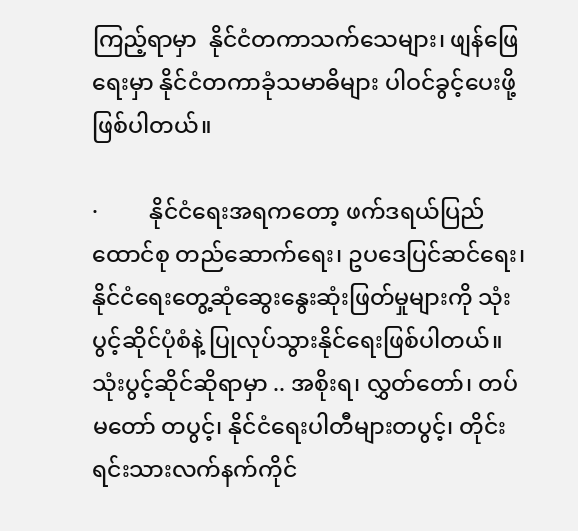ကြည့်ရာမှာ  နိုင်ငံတကာသက်သေများ၊ ဖျန်ဖြေရေးမှာ နိုင်ငံတကာခုံသမာဓိများ ပါဝင်ခွင့်ပေးဖို့ဖြစ်ပါတယ်။

·         နိုင်ငံရေးအရကတော့ ဖက်ဒရယ်ပြည်ထောင်စု တည်ဆောက်ရေး၊ ဥပဒေပြင်ဆင်ရေး၊ နိုင်ငံရေးတွေ့ဆုံဆွေးနွေးဆုံးဖြတ်မှုများကို သုံးပွင့်ဆိုင်ပုံစံနဲ့ ပြုလုပ်သွားနိုင်ရေးဖြစ်ပါတယ်။ သုံးပွင့်ဆိုင်ဆိုရာမှာ .. အစိုးရ၊ လွှတ်တော်၊ တပ်မတော် တပွင့်၊ နိုင်ငံရေးပါတီများတပွင့်၊ တိုင်းရင်းသားလက်နက်ကိုင်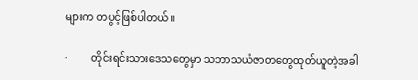များက တပွင့်ဖြစ်ပါတယ်။

·         တိုင်းရင်းသားဒေသတွေမှာ သဘာသယံဇာတတွေထုတ်ယူတဲ့အခါ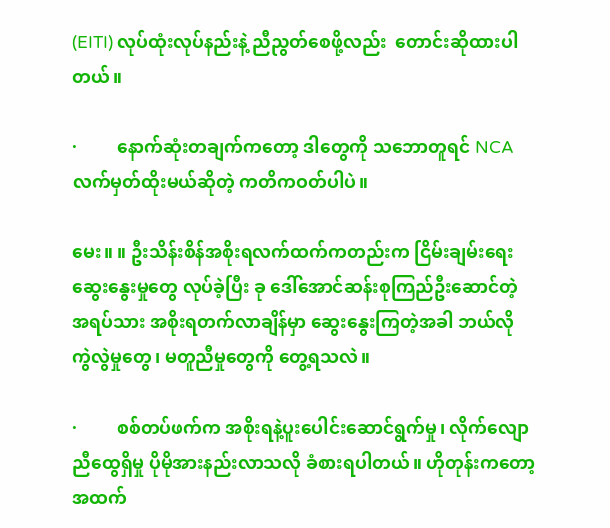(EITI) လုပ်ထုံးလုပ်နည်းနဲ့ ညီညွတ်စေဖို့လည်း  တောင်းဆိုထားပါတယ်။

·         နောက်ဆုံးတချက်ကတော့ ဒါတွေကို သဘောတူရင် NCA လက်မှတ်ထိုးမယ်ဆိုတဲ့ ကတိကဝတ်ပါပဲ။

မေး။ ။ ဦးသိန်းစိန်အစိုးရလက်ထက်ကတည်းက ငြိမ်းချမ်းရေးဆွေးနွေးမှုတွေ လုပ်ခဲ့ပြီး ခု ဒေါ်အောင်ဆန်းစုကြည်ဦးဆောင်တဲ့ အရပ်သား အစိုးရတက်လာချိန်မှာ ဆွေးနွေးကြတဲ့အခါ ဘယ်လို ကွဲလွဲမှုတွေ၊ မတူညီမှုတွေကို တွေ့ရသလဲ။

·         စစ်တပ်ဖက်က အစိုးရနဲ့ပူးပေါင်းဆောင်ရွက်မှု၊ လိုက်လျောညီထွေရှိမှု ပိုမိုအားနည်းလာသလို ခံစားရပါတယ်။ ဟိုတုန်းကတော့ အထက်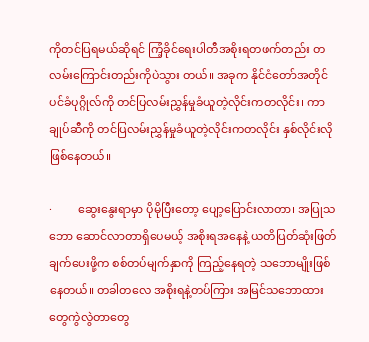ကိုတင်ပြရမယ်ဆိုရင် ကြံ့ခိုင်ရေးပါတီအစိုးရတဖက်တည်း တလမ်းကြောင်းတည်းကိုပဲသွား တယ်။ အခုက နိုင်ငံတော်အတိုင်ပင်ခံပုဂ္ဂိုလ်ကို တင်ပြလမ်းညွှန်မှုခံယူတဲ့လိုင်းကတလိုင်း၊ ကာချုပ်ဆီကို တင်ပြလမ်းညွှန်မှုခံယူတဲ့လိုင်းကတလိုင်း နှစ်လိုင်းလိုဖြစ်နေတယ်။

·         ဆွေးနွေးရာမှာ ပိုမိုပြီးတော့ ပျော့ပြောင်းလာတာ၊ အပြုသဘော ဆောင်လာတာရှိပေမယ့် အစိုးရအနေနဲ့ ယတိပြတ်ဆုံးဖြတ်ချက်ပေးဖို့က စစ်တပ်မျက်နှာကို ကြည့်နေရတဲ့ သဘောမျိုးဖြစ်နေတယ်။ တခါတလေ အစိုးရနဲ့တပ်ကြား အမြင်သဘောထားတွေကွဲလွဲတာတွေ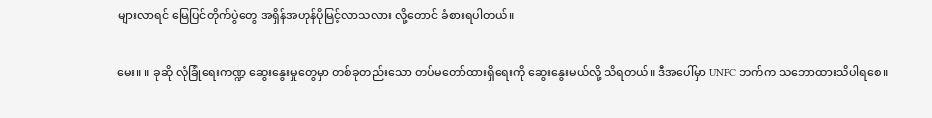များလာရင် မြေပြင်တိုက်ပွဲတွေ အရှိန်အဟုန်ပိုမြင့်လာသလား လို့တောင် ခံစားရပါတယ်။

မေး။ ။ ခုဆို လုံခြုံရေးကဏ္ဍ ဆွေးနွေးမှုတွေမှာ တစ်ခုတည်းသော တပ်မတော်ထားရှိရေးကို ဆွေးနွေးမယ်လို့ သိရတယ်။ ဒီအပေါ်မှာ UNFC ဘက်က သဘောထားသိပါရစေ။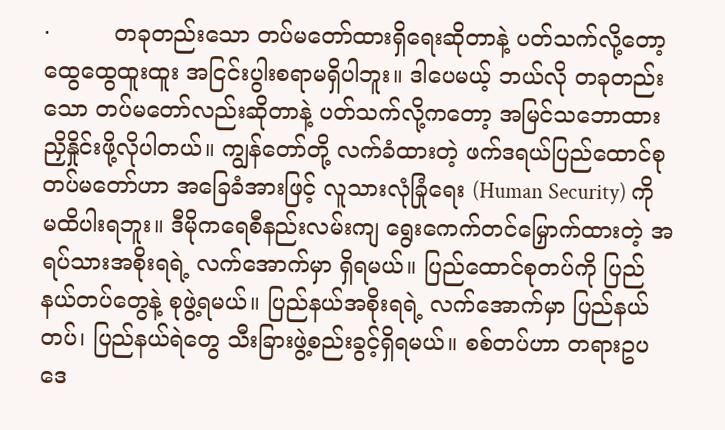·         တခုတည်းသော တပ်မတော်ထားရှိရေးဆိုတာနဲ့ ပတ်သက်လို့တော့ ထွေထွေထူးထူး အငြင်းပွါးစရာမရှိပါဘူး။ ဒါပေမယ့် ဘယ်လို တခုတည်းသော တပ်မတော်လည်းဆိုတာနဲ့ ပတ်သက်လို့ကတော့ အမြင်သဘောထား ညှိနှိုင်းဖို့လိုပါတယ်။ ကျွန်တော်တို့ လက်ခံထားတဲ့ ဖက်ဒရယ်ပြည်ထောင်စုတပ်မတော်ဟာ အခြေခံအားဖြင့် လူသားလုံခြုံရေး (Human Security) ကို မထိပါးရဘူး။ ဒီမိုကရေစီနည်းလမ်းကျ ရွေးကေက်တင်မြှောက်ထားတဲ့ အရပ်သားအစိုးရရဲ့ လက်အောက်မှာ ရှိရမယ်။ ပြည်ထောင်စုတပ်ကို ပြည်နယ်တပ်တွေနဲ့ စုဖွဲ့ရမယ်။ ပြည်နယ်အစိုးရရဲ့ လက်အောက်မှာ ပြည်နယ်တပ်၊ ပြည်နယ်ရဲတွေ သီးခြားဖွဲ့စည်းခွင့်ရှိရမယ်။ စစ်တပ်ဟာ တရားဥပဒေ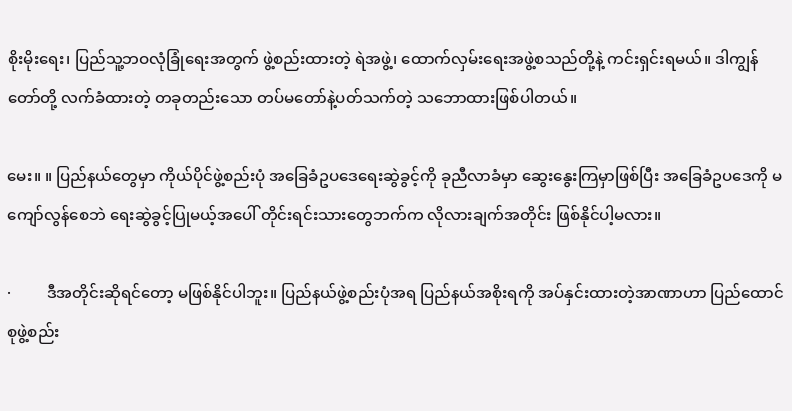စိုးမိုးရေး၊ ပြည်သူ့ဘဝလုံခြုံရေးအတွက် ဖွဲ့စည်းထားတဲ့ ရဲအဖွဲ့၊ ထောက်လှမ်းရေးအဖွဲ့စသည်တို့နဲ့ ကင်းရှင်းရမယ်။ ဒါကျွန်တော်တို့ လက်ခံထားတဲ့ တခုတည်းသော တပ်မတော်နဲ့ပတ်သက်တဲ့ သဘောထားဖြစ်ပါတယ်။

မေး။ ။ ပြည်နယ်တွေမှာ ကိုယ်ပိုင်ဖွဲ့စည်းပုံ အခြေခံဥပဒေရေးဆွဲခွင့်ကို ခုညီလာခံမှာ ဆွေးနွေးကြမှာဖြစ်ပြီး အခြေခံဥပဒေကို မကျော်လွန်စေဘဲ ရေးဆွဲခွင့်ပြုမယ့်အပေါ် တိုင်းရင်းသားတွေဘက်က လိုလားချက်အတိုင်း ဖြစ်နိုင်ပါ့မလား။

·         ဒီအတိုင်းဆိုရင်တော့ မဖြစ်နိုင်ပါဘူး။ ပြည်နယ်ဖွဲ့စည်းပုံအရ ပြည်နယ်အစိုးရကို အပ်နှင်းထားတဲ့အာဏာဟာ ပြည်ထောင်စုဖွဲ့စည်း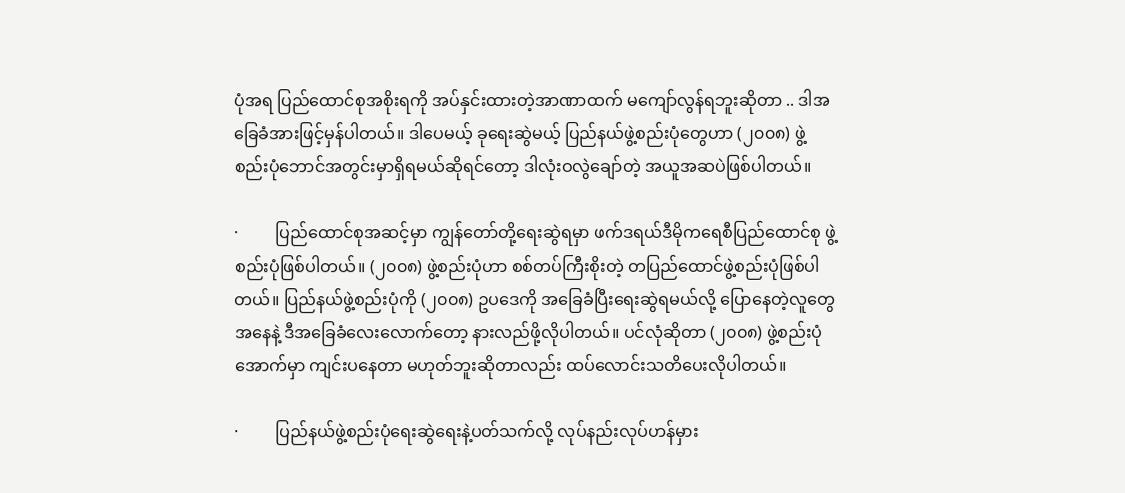ပုံအရ ပြည်ထောင်စုအစိုးရကို အပ်နှင်းထားတဲ့အာဏာထက် မကျော်လွန်ရဘူးဆိုတာ .. ဒါအခြေခံအားဖြင့်မှန်ပါတယ်။ ဒါပေမယ့် ခုရေးဆွဲမယ့် ပြည်နယ်ဖွဲ့စည်းပုံတွေဟာ (၂၀၀၈) ဖွဲ့စည်းပုံဘောင်အတွင်းမှာရှိရမယ်ဆိုရင်တော့ ဒါလုံးဝလွဲချော်တဲ့ အယူအဆပဲဖြစ်ပါတယ်။

·         ပြည်ထောင်စုအဆင့်မှာ ကျွန်တော်တို့ရေးဆွဲရမှာ ဖက်ဒရယ်ဒီမိုကရေစီပြည်ထောင်စု ဖွဲ့စည်းပုံဖြစ်ပါတယ်။ (၂၀၀၈) ဖွဲ့စည်းပုံဟာ စစ်တပ်ကြီးစိုးတဲ့ တပြည်ထောင်ဖွဲ့စည်းပုံဖြစ်ပါတယ်။ ပြည်နယ်ဖွဲ့စည်းပုံကို (၂၀၀၈) ဥပဒေကို အခြေခံပြီးရေးဆွဲရမယ်လို့ ပြောနေတဲ့လူတွေအနေနဲ့ ဒီအခြေခံလေးလောက်တော့ နားလည်ဖို့လိုပါတယ်။ ပင်လုံဆိုတာ (၂၀၀၈) ဖွဲ့စည်းပုံအောက်မှာ ကျင်းပနေတာ မဟုတ်ဘူးဆိုတာလည်း ထပ်လောင်းသတိပေးလိုပါတယ်။

·         ပြည်နယ်ဖွဲ့စည်းပုံရေးဆွဲရေးနဲ့ပတ်သက်လို့ လုပ်နည်းလုပ်ဟန်မှား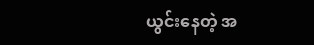ယွင်းနေတဲ့ အ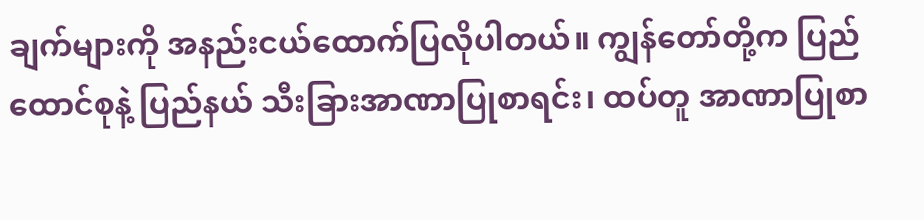ချက်များကို အနည်းငယ်ထောက်ပြလိုပါတယ်။ ကျွန်တော်တို့က ပြည်ထောင်စုနဲ့ ပြည်နယ် သီးခြားအာဏာပြုစာရင်း၊ ထပ်တူ အာဏာပြုစာ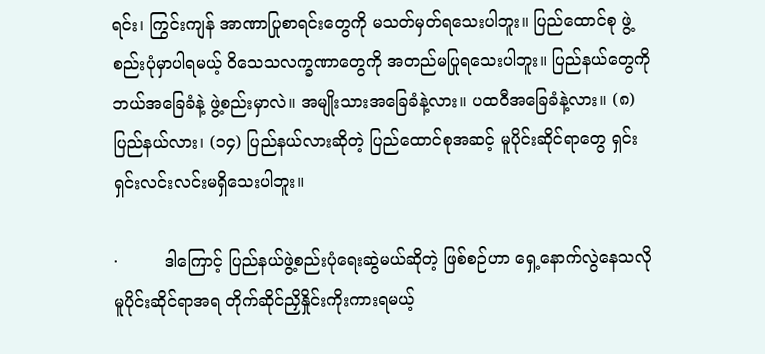ရင်း၊ ကြွင်းကျန် အာဏာပြုစာရင်းတွေကို မသတ်မှတ်ရသေးပါဘူး။ ပြည်ထောင်စု ဖွဲ့စည်းပုံမှာပါရမယ့် ဝိသေသလက္ခဏာတွေကို အတည်မပြုရသေးပါဘူး။ ပြည်နယ်တွေကို ဘယ်အခြေခံနဲ့ ဖွဲ့စည်းမှာလဲ။ အမျိုးသားအခြေခံနဲ့လား။ ပထဝီအခြေခံနဲ့လား။ (၈) ပြည်နယ်လား၊ (၁၄) ပြည်နယ်လားဆိုတဲ့ ပြည်ထောင်စုအဆင့် မူပိုင်းဆိုင်ရာတွေ ရှင်းရှင်းလင်းလင်းမရှိသေးပါဘူး။

·         ဒါကြောင့် ပြည်နယ်ဖွဲ့စည်းပုံရေးဆွဲမယ်ဆိုတဲ့ ဖြစ်စဉ်ဟာ ရှေ့နောက်လွဲနေသလို မူပိုင်းဆိုင်ရာအရ တိုက်ဆိုင်ညှိနှိုင်းကိုးကားရမယ့်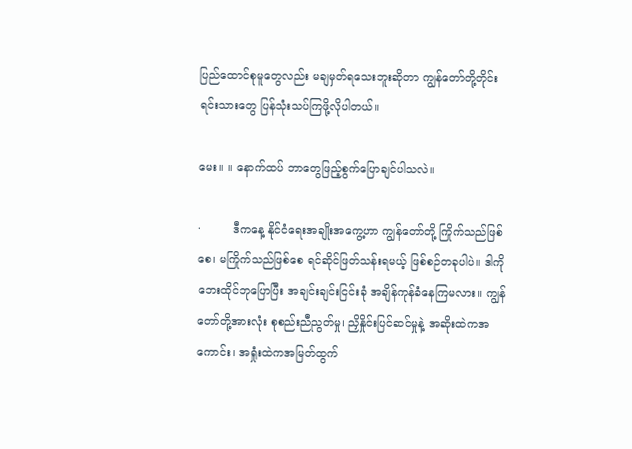ပြည်ထောင်စုမူတွေလည်း မချမှတ်ရသေးဘူးဆိုတာ ကျွန်တော်တို့တိုင်းရင်းသားတွေ ပြန်သုံးသပ်ကြဖို့လိုပါတယ်။

မေး။ ။ နောက်ထပ် ဘာတွေဖြည့်စွက်ပြောချင်ပါသလဲ။

·         ဒီကနေ့ နိုင်ငံရေးအချိုးအကွေ့ဟာ ကျွန်တော်တို့ ကြိုက်သည်ဖြစ်စေ၊ မကြိုက်သည်ဖြစ်စေ ရင်ဆိုင်ဖြတ်သန်းရမယ့် ဖြစ်စဉ်တခုပါပဲ။ ဒါကို ဘေးထိုင်ဘုပြောပြီး အချင်းချင်းငြင်းခုံ အချိန်ကုန်ခံနေကြမလား။ ကျွန်တော်တို့အားလုံး စုစည်းညီညွတ်မှု၊ ညှိနှိုင်းပြင်ဆင်မှုနဲ့ အဆိုးထဲကအကောင်း၊ အရှုံးထဲကအမြတ်ထွက်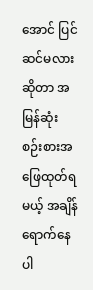အောင် ပြင်ဆင်မလားဆိုတာ အမြန်ဆုံး စဉ်းစားအဖြေထုတ်ရမယ့် အချိန်ရောက်နေပါ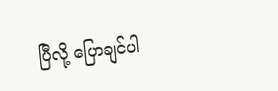ပြီလို့ ပြောချင်ပါ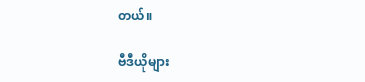တယ်။

ဗီဒီယိုများ